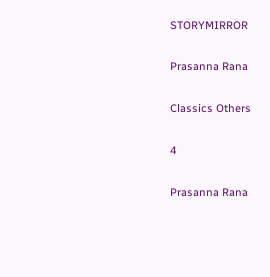STORYMIRROR

Prasanna Rana

Classics Others

4

Prasanna Rana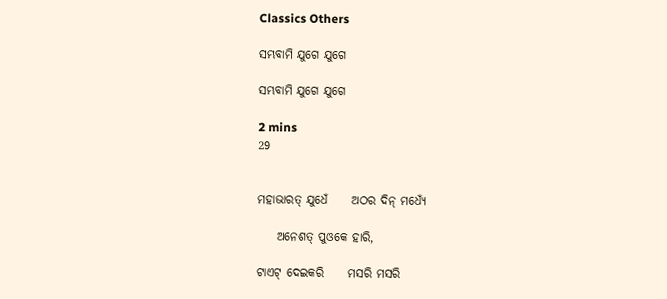Classics Others

ସମ୍ଭବାମି ଯୁଗେ ଯୁଗେ

ସମ୍ଭବାମି ଯୁଗେ ଯୁଗେ

2 mins
29


ମହାଭାରତ୍‌ ଯୁଧେଁ     ଅଠର ଦିନ୍‌ ମଧ୍ଯେଁ

    ଅନେଶତ୍‌ ପୁଓକେ ହାରି,

ଟାଏଟ୍‌ ଦେଇକରି     ମସରି ମସରି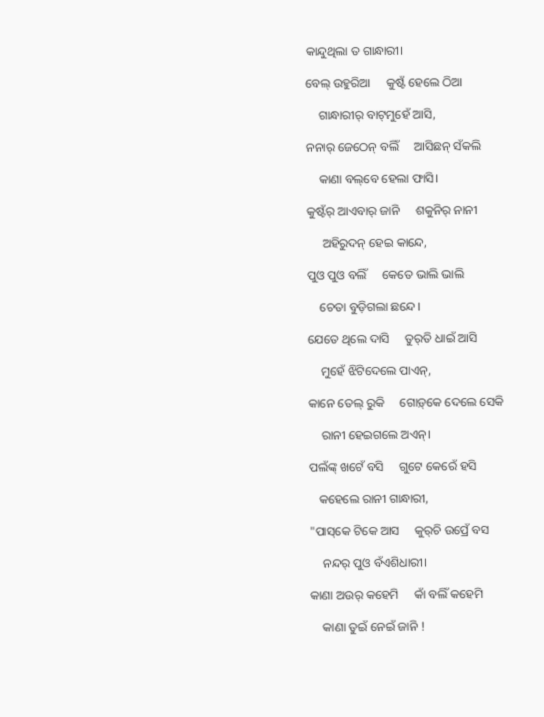କାନ୍ଦୁଥିଲା ତ ଗାନ୍ଧାରୀ।

ବେଲ୍‌ ଉହୁରିଆ     କୁଷ୍ଟଁ ହେଲେ ଠିଆ

    ଗାନ୍ଧାରୀର୍‌ ବାଟ୍‌ମୁହେଁ ଆସି,

ନନାର୍‌ ଜେଠେନ୍‌ ବଲିଁ     ଆସିଛନ୍‌ ସଁକଲି

    କାଣା ବଲ୍‌ବେ ହେଲା ଫାସି।

କୁଷ୍ଟଁର୍‌ ଆଏବାର୍‌ ଜାନି     ଶକୁନିର୍‌ ନାନୀ

     ଅହିରୁଦନ୍‌ ହେଇ କାନ୍ଦେ,

ପୁଓ ପୁଓ ବଲିଁ     କେତେ ଭାଲି ଭାଲି

    ଚେତା ବୁଡ଼ିଗଲା ଛନ୍ଦେ।

ଯେତେ ଥିଲେ ଦାସି     ତୁର୍‌ତି ଧାଇଁ ଆସି

    ମୁହେଁ ଝିଟିଦେଲେ ପାଏନ୍‌,

କାନେ ତେଲ୍‌ ରୁକି     ଗୋଡ଼୍‌କେ ଦେଲେ ସେକି

    ରାନୀ ହେଇଗଲେ ଅଏନ୍‌।

ପଲଁଙ୍କ୍‌ ଖଟେଁ ବସି     ଗୁଟେ କେରେଁ ହସି

   କହେଲେ ରାନୀ ଗାନ୍ଧାରୀ,

"ପାସ୍‌କେ ଟିକେ ଆସ     କୁର୍‌ଚି ଉପ୍ରେଁ ବସ

    ନନ୍ଦର୍‌ ପୁଓ ବଁଏଶିଧାରୀ।

କାଣା ଅଉର୍‌ କହେମି     କାଁ ବଲିଁ କହେମି

    କାଣା ତୁଇଁ ନେଇଁ ଜାନି !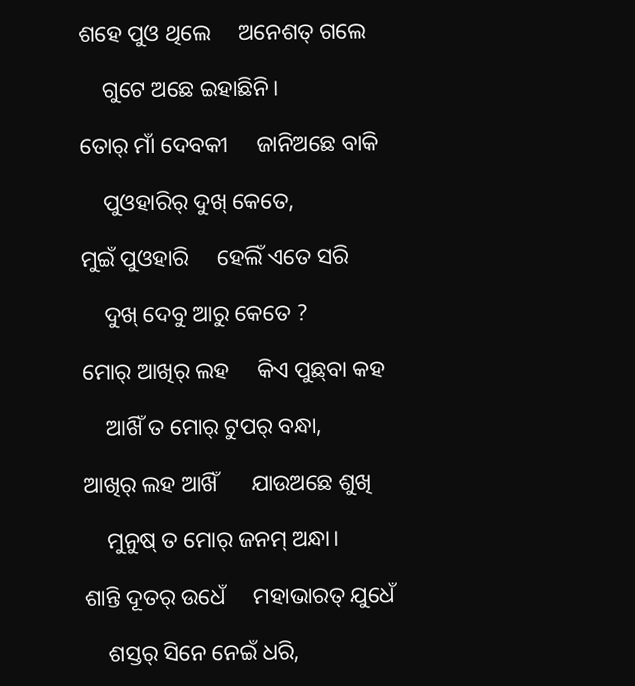ଶହେ ପୁଓ ଥିଲେ     ଅନେଶତ୍‌ ଗଲେ

    ଗୁଟେ ଅଛେ ଇହାଛିନି।

ତୋର୍‌ ମାଁ ଦେବକୀ     ଜାନିଅଛେ ବାକି

    ପୁଓହାରିର୍‌ ଦୁଖ୍‌ କେତେ,

ମୁଇଁ ପୁଓହାରି     ହେଲିଁ ଏତେ ସରି

    ଦୁଖ୍‌ ଦେବୁ ଆରୁ କେତେ ?

ମୋର୍‌ ଆଖିର୍‌ ଲହ     କିଏ ପୁଛ୍‌ବା କହ

    ଆଖିଁ ତ ମୋର୍‌ ଟୁପର୍‌ ବନ୍ଧା,

ଆଖିର୍‌ ଲହ ଆଖିଁ      ଯାଉଅଛେ ଶୁଖି

    ମୁନୁଷ୍‌ ତ ମୋର୍‌ ଜନମ୍‌ ଅନ୍ଧା।

ଶାନ୍ତି ଦୂତର୍‌ ଉଧେଁ     ମହାଭାରତ୍‌ ଯୁଧେଁ

    ଶସ୍ତର୍‌ ସିନେ ନେଇଁ ଧରି,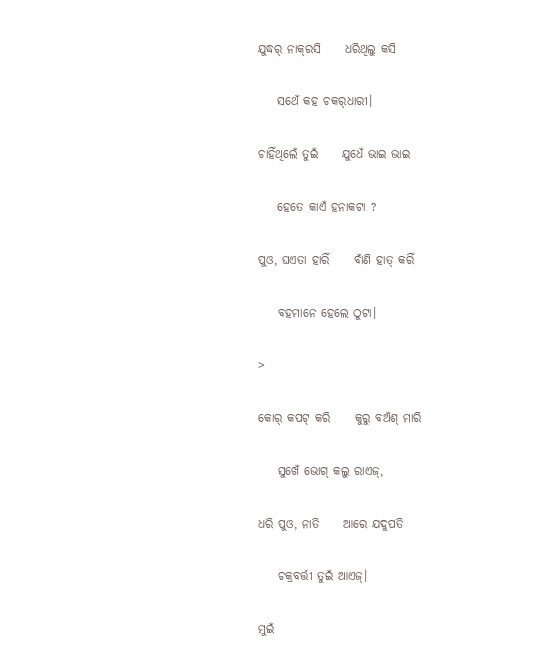ଯୁଦ୍ଧର୍‌ ନାକ୍‌ରସି     ଧରିଥିଲୁ କସି

    ସଥେଁ କହ ଚକର୍‌ଧାରୀ।

ଚାହିଁଥିଲେଁ ତୁଇଁ     ଯୁଧେଁ ଭାଇ ଭାଇ

    ହେତେ କାଏଁ ହନାକଟା ?

ପୁଓ, ଘଏତା ହାରିଁ     ବାଁଣି ହାତ୍‌ କରିଁ

    ବହମାନେ ହେଲେ ଠୁଟା।

>

କୋର୍‌ କପଟ୍‌ କରି     କୁରୁ ବଅଁଶ୍‌ ମାରି

    ସୁଖେଁ ଭୋଗ୍‌ କଲୁ ରାଏଜ୍‌,

ଧରି ପୁଓ, ନାତି     ଆରେ ଯଦୁପତି

    ଚକ୍ରବର୍ତ୍ତୀ ତୁଇଁ ଆଏଜ୍‌।

ମୁଇଁ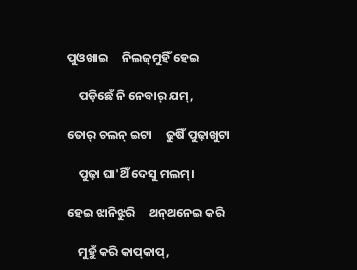ପୁଓଖାଇ     ନିଲଜ୍‌ମୁହିଁ ହେଇ

    ପଡ଼ିଛେଁ ନି ନେବାର୍‌ ଯମ୍‌,

ତୋର୍‌ ଚଲନ୍‌ ଇଟା     ଢୁଷିଁ ପୁଢ଼ାଖୁଟା

    ପୁଢ଼ା ଘା'ଥିଁ ଦେସୁ ମଲମ୍‌।

ହେଇ ଝାନିଝୁରି     ଥନ୍‌ଥନେଇ କରି

    ମୁହୁଁ କରି କାପ୍‌କାପ୍‌,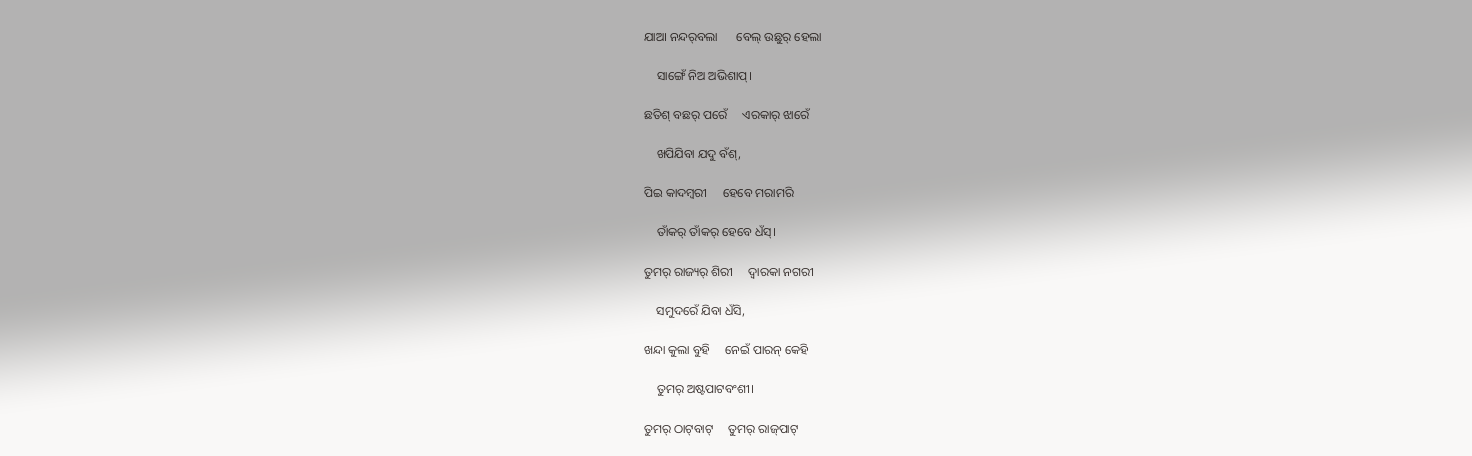ଯାଆ ନନ୍ଦର୍‌ବଲା      ବେଲ୍‌ ଉଛୁର୍‌ ହେଲା

    ସାଙ୍ଗେଁ ନିଅ ଅଭିଶାପ୍‌।

ଛତିଶ୍‌ ବଛର୍‌ ପରେଁ     ଏରକାର୍‌ ଝାରେଁ

    ଖପିଯିବା ଯଦୁ ବଁଶ୍‌,

ପିଇ କାଦମ୍ବରୀ     ହେବେ ମରାମରି

    ତାଁକର୍‌ ତାଁକର୍‌ ହେବେ ଧଁସ୍‌।

ତୁମର୍‌ ରାଜ୍ୟର୍‌ ଶିରୀ     ଦ୍ୱାରକା ନଗରୀ

    ସମୁଦରେଁ ଯିବା ଧଁସି,

ଖନ୍ଦା କୁଲା ବୁହି     ନେଇଁ ପାରନ୍‌ କେହି

    ତୁମର୍‌ ଅଷ୍ଟପାଟବଂଶୀ।

ତୁମର୍‌ ଠାଟ୍‌ବାଟ୍‌     ତୁମର୍‌ ରାଜ୍‌ପାଟ୍‌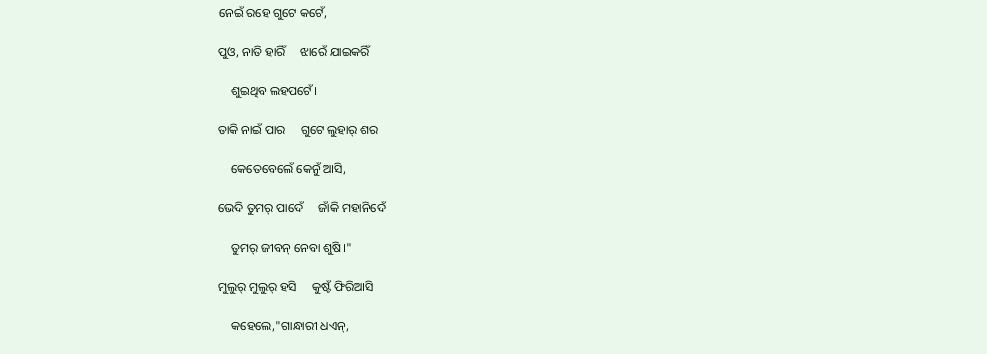ନେଇଁ ରହେ ଗୁଟେ କଟେଁ,

ପୁଓ, ନାତି ହାରିଁ     ଝାରେଁ ଯାଇକରିଁ

    ଶୁଇଥିବ ଲହପଟେଁ।

ତାକି ନାଇଁ ପାର     ଗୁଟେ ଲୁହାର୍‌ ଶର

    କେତେବେଲେଁ କେନୁଁ ଆସି,

ଭେଦି ତୁମର୍‌ ପାଦେଁ     ଜାଁକି ମହାନିଦେଁ

    ତୁମର୍‌ ଜୀବନ୍‌ ନେବା ଶୁଷି।"

ମୁଲୁର୍‌ ମୁଲୁର୍‌ ହସି     କୁଷ୍ଟଁ ଫିରିଆସି

    କହେଲେ,"ଗାନ୍ଧାରୀ ଧଏନ୍,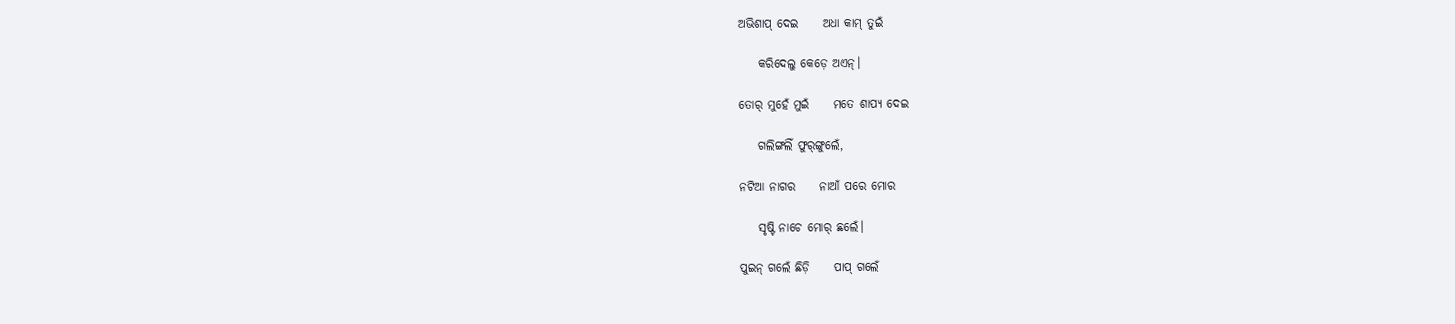ଅଭିଶାପ୍‌ ଦେଇ     ଅଧା କାମ୍‌ ତୁଇଁ

    କରିଦେଲୁ କେଡ଼େ ଅଏନ୍‌।

ତୋର୍‌ ମୁହେଁ ମୁଇଁ     ମତେ ଶାପ୍ୟ ଦେଇ

    ଗଲିଙ୍ଗଲିଁ ଫୁର୍‌ଙ୍ଗୁଲେଁ,

ନଟିଆ ନାଗର     ନାଆଁ ପରେ ମୋର

    ସୃଷ୍ଟି ନାଚେ ମୋର୍‌ ଛଲେଁ।

ପୁଇନ୍‌‌ ଗଲେଁ ଛିଡ଼ି     ପାପ୍‌ ଗଲେଁ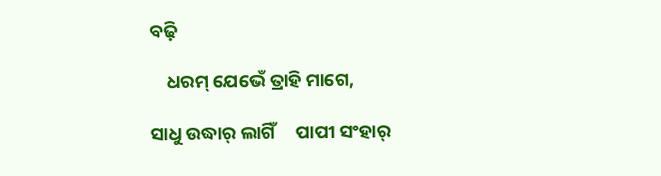ବଢ଼ି

    ଧରମ୍‌ ଯେଭେଁ ତ୍ରାହି ମାଗେ,

ସାଧୁ ଉଦ୍ଧାର୍‌ ଲାଗିଁ     ପାପୀ ସଂହାର୍‌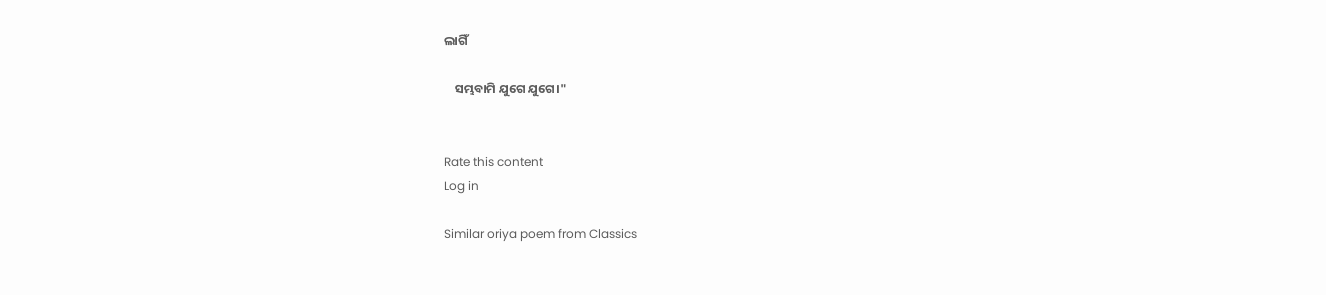ଲାଗିଁ

    ସମ୍ଭବାମି ଯୁଗେ ଯୁଗେ।"


Rate this content
Log in

Similar oriya poem from Classics